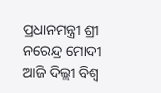ପ୍ରଧାନମନ୍ତ୍ରୀ ଶ୍ରୀ ନରେନ୍ଦ୍ର ମୋଦୀ ଆଜି ଦିଲ୍ଲୀ ବିଶ୍ୱ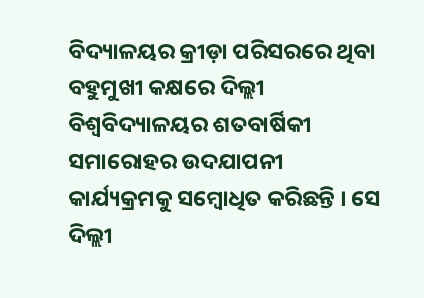ବିଦ୍ୟାଳୟର କ୍ରୀଡ଼ା ପରିସରରେ ଥିବା ବହୁମୁଖୀ କକ୍ଷରେ ଦିଲ୍ଲୀ ବିଶ୍ୱବିଦ୍ୟାଳୟର ଶତବାର୍ଷିକୀ ସମାରୋହର ଉଦଯାପନୀ କାର୍ଯ୍ୟକ୍ରମକୁ ସମ୍ବୋଧିତ କରିଛନ୍ତି । ସେ ଦିଲ୍ଲୀ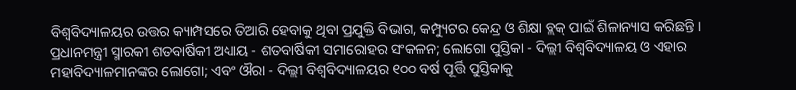ବିଶ୍ୱବିଦ୍ୟାଳୟର ଉତ୍ତର କ୍ୟାମ୍ପସରେ ତିଆରି ହେବାକୁ ଥିବା ପ୍ରଯୁକ୍ତି ବିଭାଗ, କମ୍ପ୍ୟୁଟର କେନ୍ଦ୍ର ଓ ଶିକ୍ଷା ବ୍ଲକ୍ ପାଇଁ ଶିଳାନ୍ୟାସ କରିଛନ୍ତି । ପ୍ରଧାନମନ୍ତ୍ରୀ ସ୍ମାରକୀ ଶତବାର୍ଷିକୀ ଅଧ୍ୟାୟ - ଶତବାର୍ଷିକୀ ସମାରୋହର ସଂକଳନ; ଲୋଗୋ ପୁସ୍ତିକା - ଦିଲ୍ଲୀ ବିଶ୍ୱବିଦ୍ୟାଳୟ ଓ ଏହାର ମହାବିଦ୍ୟାଳମାନଙ୍କର ଲୋଗୋ; ଏବଂ ଔରା - ଦିଲ୍ଲୀ ବିଶ୍ୱବିଦ୍ୟାଳୟର ୧୦୦ ବର୍ଷ ପୂର୍ତ୍ତି ପୁସ୍ତିକାକୁ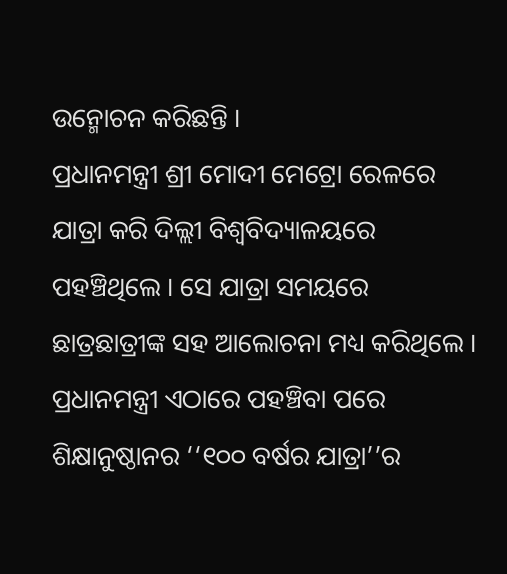ଉନ୍ମୋଚନ କରିଛନ୍ତି ।
ପ୍ରଧାନମନ୍ତ୍ରୀ ଶ୍ରୀ ମୋଦୀ ମେଟ୍ରୋ ରେଳରେ ଯାତ୍ରା କରି ଦିଲ୍ଲୀ ବିଶ୍ୱବିଦ୍ୟାଳୟରେ ପହଞ୍ଚିଥିଲେ । ସେ ଯାତ୍ରା ସମୟରେ ଛାତ୍ରଛାତ୍ରୀଙ୍କ ସହ ଆଲୋଚନା ମଧ୍ୟ କରିଥିଲେ । ପ୍ରଧାନମନ୍ତ୍ରୀ ଏଠାରେ ପହଞ୍ଚିବା ପରେ ଶିକ୍ଷାନୁଷ୍ଠାନର ‘‘୧୦୦ ବର୍ଷର ଯାତ୍ରା’’ର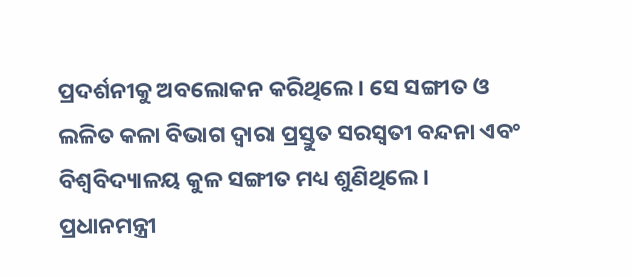ପ୍ରଦର୍ଶନୀକୁ ଅବଲୋକନ କରିଥିଲେ । ସେ ସଙ୍ଗୀତ ଓ ଲଳିତ କଳା ବିଭାଗ ଦ୍ୱାରା ପ୍ରସ୍ତୁତ ସରସ୍ୱତୀ ବନ୍ଦନା ଏବଂ ବିଶ୍ୱବିଦ୍ୟାଳୟ କୁଳ ସଙ୍ଗୀତ ମଧ୍ୟ ଶୁଣିଥିଲେ।
ପ୍ରଧାନମନ୍ତ୍ରୀ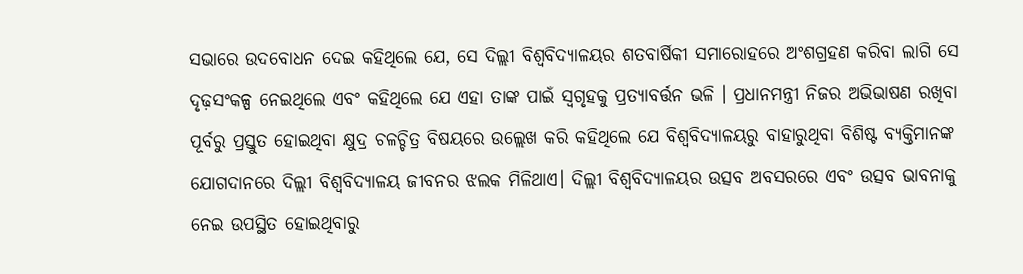ସଭାରେ ଉଦବୋଧନ ଦେଇ କହିଥିଲେ ଯେ, ସେ ଦିଲ୍ଲୀ ବିଶ୍ୱବିଦ୍ୟାଳୟର ଶତବାର୍ଷିକୀ ସମାରୋହରେ ଅଂଶଗ୍ରହଣ କରିବା ଲାଗି ସେ ଦୃଢ଼ସଂକଳ୍ପ ନେଇଥିଲେ ଏବଂ କହିଥିଲେ ଯେ ଏହା ତାଙ୍କ ପାଇଁ ସ୍ୱଗୃହକୁ ପ୍ରତ୍ୟାବର୍ତ୍ତନ ଭଳି । ପ୍ରଧାନମନ୍ତ୍ରୀ ନିଜର ଅଭିଭାଷଣ ରଖିବା ପୂର୍ବରୁ ପ୍ରସ୍ତୁତ ହୋଇଥିବା କ୍ଷୁଦ୍ର ଚଳଚ୍ଚିତ୍ର ବିଷୟରେ ଉଲ୍ଲେଖ କରି କହିଥିଲେ ଯେ ବିଶ୍ୱବିଦ୍ୟାଳୟରୁ ବାହାରୁଥିବା ବିଶିଷ୍ଟ ବ୍ୟକ୍ତିମାନଙ୍କ ଯୋଗଦାନରେ ଦିଲ୍ଲୀ ବିଶ୍ୱବିଦ୍ୟାଳୟ ଜୀବନର ଝଲକ ମିଳିଥାଏ। ଦିଲ୍ଲୀ ବିଶ୍ୱବିଦ୍ୟାଳୟର ଉତ୍ସବ ଅବସରରେ ଏବଂ ଉତ୍ସବ ଭାବନାକୁ ନେଇ ଉପସ୍ଥିତ ହୋଇଥିବାରୁ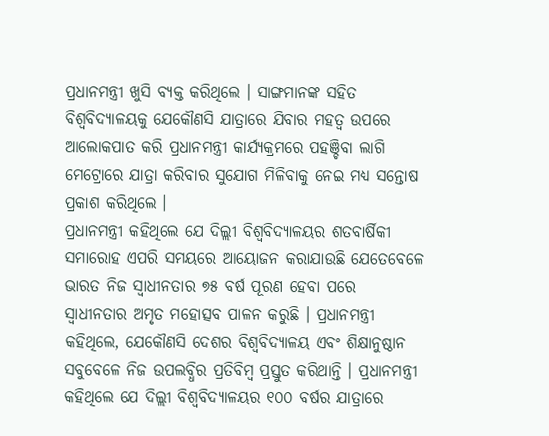ପ୍ରଧାନମନ୍ତ୍ରୀ ଖୁସି ବ୍ୟକ୍ତ କରିଥିଲେ । ସାଙ୍ଗମାନଙ୍କ ସହିତ ବିଶ୍ୱବିଦ୍ୟାଳୟକୁ ଯେକୌଣସି ଯାତ୍ରାରେ ଯିବାର ମହତ୍ୱ ଉପରେ ଆଲୋକପାତ କରି ପ୍ରଧାନମନ୍ତ୍ରୀ କାର୍ଯ୍ୟକ୍ରମରେ ପହଞ୍ଚିବା ଲାଗି ମେଟ୍ରୋରେ ଯାତ୍ରା କରିବାର ସୁଯୋଗ ମିଳିବାକୁ ନେଇ ମଧ୍ୟ ସନ୍ତୋଷ ପ୍ରକାଶ କରିଥିଲେ ।
ପ୍ରଧାନମନ୍ତ୍ରୀ କହିଥିଲେ ଯେ ଦିଲ୍ଲୀ ବିଶ୍ୱବିଦ୍ୟାଳୟର ଶତବାର୍ଷିକୀ ସମାରୋହ ଏପରି ସମୟରେ ଆୟୋଜନ କରାଯାଉଛି ଯେତେବେଳେ ଭାରତ ନିଜ ସ୍ୱାଧୀନତାର ୭୫ ବର୍ଷ ପୂରଣ ହେବା ପରେ ସ୍ୱାଧୀନତାର ଅମୃତ ମହୋତ୍ସବ ପାଳନ କରୁଛି । ପ୍ରଧାନମନ୍ତ୍ରୀ କହିଥିଲେ, ଯେକୌଣସି ଦେଶର ବିଶ୍ୱବିଦ୍ୟାଳୟ ଏବଂ ଶିକ୍ଷାନୁଷ୍ଠାନ ସବୁବେଳେ ନିଜ ଉପଲବ୍ଧିର ପ୍ରତିବିମ୍ବ ପ୍ରସ୍ତୁତ କରିଥାନ୍ତି । ପ୍ରଧାନମନ୍ତ୍ରୀ କହିଥିଲେ ଯେ ଦିଲ୍ଲୀ ବିଶ୍ୱବିଦ୍ୟାଳୟର ୧୦୦ ବର୍ଷର ଯାତ୍ରାରେ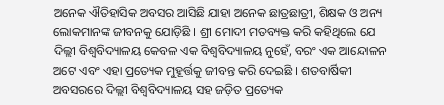ଅନେକ ଐତିହାସିକ ଅବସର ଆସିଛି ଯାହା ଅନେକ ଛାତ୍ରଛାତ୍ରୀ, ଶିକ୍ଷକ ଓ ଅନ୍ୟ ଲୋକମାନଙ୍କ ଜୀବନକୁ ଯୋଡ଼ିଛି । ଶ୍ରୀ ମୋଦୀ ମତବ୍ୟକ୍ତ କରି କହିଥିଲେ ଯେ ଦିଲ୍ଲୀ ବିଶ୍ୱବିଦ୍ୟାଳୟ କେବଳ ଏକ ବିଶ୍ୱବିଦ୍ୟାଳୟ ନୁହେଁ, ବରଂ ଏକ ଆନ୍ଦୋଳନ ଅଟେ ଏବଂ ଏହା ପ୍ରତ୍ୟେକ ମୁହୂର୍ତ୍ତକୁ ଜୀବନ୍ତ କରି ଦେଇଛି । ଶତବାର୍ଷିକୀ ଅବସରରେ ଦିଲ୍ଲୀ ବିଶ୍ୱବିଦ୍ୟାଳୟ ସହ ଜଡ଼ିତ ପ୍ରତ୍ୟେକ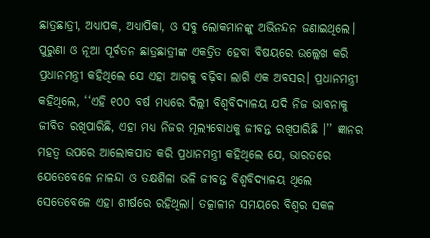ଛାତ୍ରଛାତ୍ରୀ, ଅଧ୍ୟାପକ, ଅଧ୍ୟାପିକା, ଓ ସବୁ ଲୋକମାନଙ୍କୁ ଅଭିନନ୍ଦନ ଜଣାଇଥିଲେ।
ପୁରୁଣା ଓ ନୂଆ ପୂର୍ବତନ ଛାତ୍ରଛାତ୍ରୀଙ୍କ ଏକତ୍ରିତ ହେବା ବିଷୟରେ ଉଲ୍ଲେଖ କରି ପ୍ରଧାନମନ୍ତ୍ରୀ କହିଥିଲେ ଯେ ଏହା ଆଗକୁ ବଢ଼ିବା ଲାଗି ଏକ ଅବସର। ପ୍ରଧାନମନ୍ତ୍ରୀ କହିଥିଲେ, ‘‘ଏହି ୧୦୦ ବର୍ଷ ମଧ୍ୟରେ ଦିଲ୍ଲୀ ବିଶ୍ୱବିଦ୍ୟାଳୟ ଯଦି ନିଜ ଭାବନାକୁ ଜୀବିତ ରଖିପାରିଛି, ଏହା ମଧ୍ୟ ନିଜର ମୂଲ୍ୟବୋଧକୁ ଜୀବନ୍ତ ରଖିପାରିଛି ।’’ ଜ୍ଞାନର ମହତ୍ୱ ଉପରେ ଆଲୋକପାତ କରି ପ୍ରଧାନମନ୍ତ୍ରୀ କହିଥିଲେ ଯେ, ଭାରତରେ ଯେତେବେଳେ ନାଳନ୍ଦା ଓ ତକ୍ଷଶିଳା ଭଳି ଜୀବନ୍ତ ବିଶ୍ୱବିଦ୍ୟାଳୟ ଥିଲେ ସେତେବେଳେ ଏହା ଶୀର୍ଷରେ ରହିଥିଲା। ତତ୍କାଳୀନ ସମୟରେ ବିଶ୍ୱର ସକଳ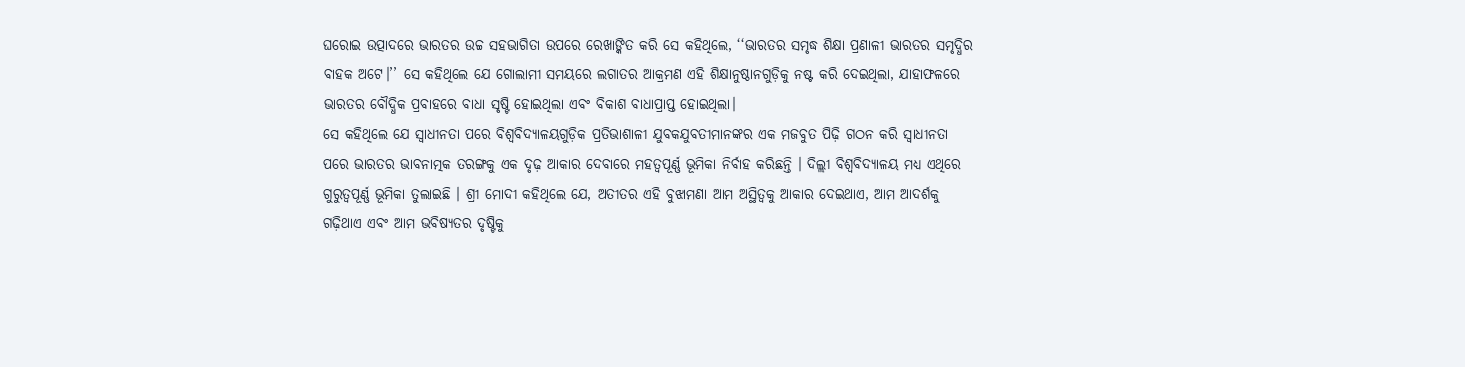ଘରୋଇ ଉତ୍ପାଦରେ ଭାରତର ଉଚ୍ଚ ସହଭାଗିତା ଉପରେ ରେଖାଙ୍କିତ କରି ସେ କହିଥିଲେ, ‘‘ଭାରତର ସମୃଦ୍ଧ ଶିକ୍ଷା ପ୍ରଣାଳୀ ଭାରତର ସମୃଦ୍ଧିର ବାହକ ଅଟେ।’’ ସେ କହିଥିଲେ ଯେ ଗୋଲାମୀ ସମୟରେ ଲଗାତର ଆକ୍ରମଣ ଏହି ଶିକ୍ଷାନୁଷ୍ଠାନଗୁଡ଼ିକୁ ନଷ୍ଟ କରି ଦେଇଥିଲା, ଯାହାଫଳରେ ଭାରତର ବୌଦ୍ଧିକ ପ୍ରବାହରେ ବାଧା ସୃଷ୍ଟି ହୋଇଥିଲା ଏବଂ ବିକାଶ ବାଧାପ୍ରାପ୍ତ ହୋଇଥିଲା।
ସେ କହିଥିଲେ ଯେ ସ୍ୱାଧୀନତା ପରେ ବିଶ୍ୱବିଦ୍ୟାଳୟଗୁଡ଼ିକ ପ୍ରତିଭାଶାଳୀ ଯୁବକଯୁବତୀମାନଙ୍କର ଏକ ମଜବୁତ ପିଢ଼ି ଗଠନ କରି ସ୍ୱାଧୀନତା ପରେ ଭାରତର ଭାବନାତ୍ମକ ତରଙ୍ଗକୁ ଏକ ଦୃଢ଼ ଆକାର ଦେବାରେ ମହତ୍ୱପୂର୍ଣ୍ଣ ଭୂମିକା ନିର୍ବାହ କରିଛନ୍ତି । ଦିଲ୍ଲୀ ବିଶ୍ୱବିଦ୍ୟାଳୟ ମଧ୍ୟ ଏଥିରେ ଗୁରୁତ୍ୱପୂର୍ଣ୍ଣ ଭୂମିକା ତୁଲାଇଛି । ଶ୍ରୀ ମୋଦୀ କହିଥିଲେ ଯେ, ଅତୀତର ଏହି ବୁଝାମଣା ଆମ ଅସ୍ଥିତ୍ୱକୁ ଆକାର ଦେଇଥାଏ, ଆମ ଆଦର୍ଶକୁ ଗଢ଼ିଥାଏ ଏବଂ ଆମ ଭବିଷ୍ୟତର ଦୃଷ୍ଟିକୁ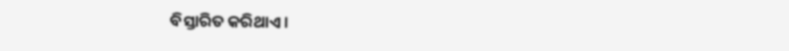ବିସ୍ତାରିତ କରିଥାଏ।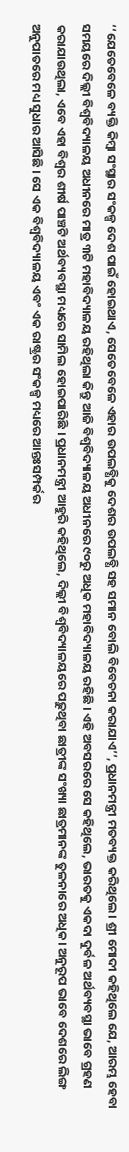‘‘ଯେତେବେଳେ ବ୍ୟକ୍ତି କିମ୍ବା ସଂସ୍ଥାର ସଂକଳ୍ପ ଦେଶ ପାଇଁ ହୋଇଥାଏ, ସେତେବେଳେ ଏହାର ଉପଲବ୍ଧିକୁ ଦେଶର ଉପଲବ୍ଧି ସହ ସମାନ ବୋଲି ବିବେଚନା କରାଯାଏ’’, ପ୍ରଧାନମନ୍ତ୍ରୀ ମତବ୍ୟକ୍ତ କରିଥିଲେ । ଶ୍ରୀ ମୋଦୀ କହିଥିଲେ ଯେ, ଆରମ୍ଭ ହେବା ସମୟରେ ଦିଲ୍ଲୀ ବିଶ୍ୱବିଦ୍ୟାଳୟ ଅଧୀନରେ ମାତ୍ର ୩ଟି ମହାବିଦ୍ୟାଳୟ ରହିଥିଲା କିନ୍ତୁ ଆଜି ବିଶ୍ୱବିଦ୍ୟାଳୟ ଅଧୀନରେ ୯୦ରୁ ଅଧିକ ମହାବିଦ୍ୟାଳୟ ରହିଛି । ଏହି ଅବସରରେ ସେ କହିଥିଲେ, ଭାରତକୁ ଏକଦା ଦୁର୍ବଳ ଅର୍ଥବ୍ୟବସ୍ଥା ଭାବେ ଗ୍ରହଣ କରାଯାଉଥିଲା, ଏବେ ଏହା ବିଶ୍ୱର ଶୀର୍ଷ ପାଞ୍ଚଟି ଅର୍ଥବ୍ୟବସ୍ଥା ମଧ୍ୟରେ ସାମିଲ ହୋଇପାରିଛି । ପ୍ରଧାନମନ୍ତ୍ରୀ ଆହୁରି କହିଥିଲେ, ଦିଲ୍ଲୀ ବିଶ୍ୱବିଦ୍ୟାଳୟରେ ପଢ଼ୁଥିବା ଛାତ୍ରୀଙ୍କ ସଂଖ୍ୟା ଛାତ୍ରମାନଙ୍କ ତୁଳନାରେ ଅଧିକ। ଅନୁରୂପ ଭାବେ ଦେଶରେ ଲିଙ୍ଗ ଅନୁପାତରେ ମଧ୍ୟ ସୁଧାର ଆସିଛି । ସେ ଏକ ବିଶ୍ୱବିଦ୍ୟାଳୟ ଏବଂ ଏକ ରାଷ୍ଟ୍ରର ସଂକଳ୍ପ ମଧ୍ୟରେ ଆନ୍ତଃସମ୍ପର୍କର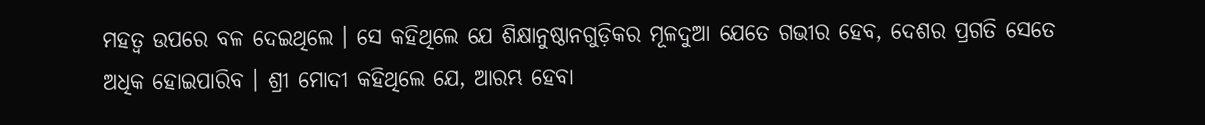ମହତ୍ୱ ଉପରେ ବଳ ଦେଇଥିଲେ । ସେ କହିଥିଲେ ଯେ ଶିକ୍ଷାନୁଷ୍ଠାନଗୁଡ଼ିକର ମୂଳଦୁଆ ଯେତେ ଗଭୀର ହେବ, ଦେଶର ପ୍ରଗତି ସେତେ ଅଧିକ ହୋଇପାରିବ । ଶ୍ରୀ ମୋଦୀ କହିଥିଲେ ଯେ, ଆରମ୍ଭ ହେବା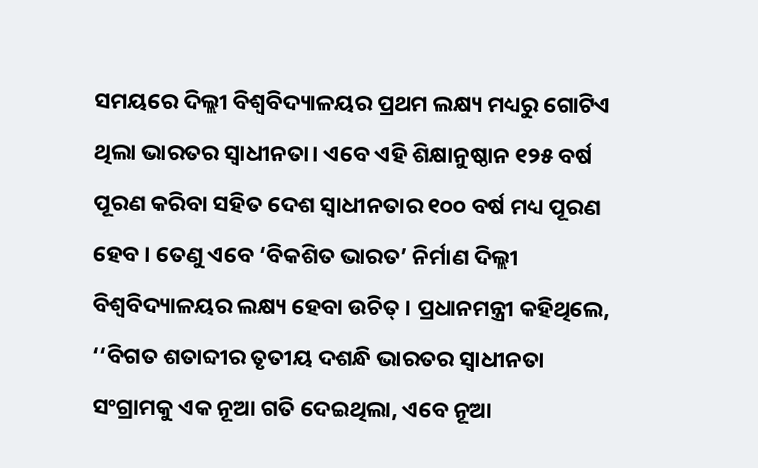ସମୟରେ ଦିଲ୍ଲୀ ବିଶ୍ୱବିଦ୍ୟାଳୟର ପ୍ରଥମ ଲକ୍ଷ୍ୟ ମଧ୍ୟରୁ ଗୋଟିଏ ଥିଲା ଭାରତର ସ୍ୱାଧୀନତା। ଏବେ ଏହି ଶିକ୍ଷାନୁଷ୍ଠାନ ୧୨୫ ବର୍ଷ ପୂରଣ କରିବା ସହିତ ଦେଶ ସ୍ୱାଧୀନତାର ୧୦୦ ବର୍ଷ ମଧ୍ୟ ପୂରଣ ହେବ । ତେଣୁ ଏବେ ‘ବିକଶିତ ଭାରତ’ ନିର୍ମାଣ ଦିଲ୍ଲୀ ବିଶ୍ୱବିଦ୍ୟାଳୟର ଲକ୍ଷ୍ୟ ହେବା ଉଚିତ୍ । ପ୍ରଧାନମନ୍ତ୍ରୀ କହିଥିଲେ, ‘‘ବିଗତ ଶତାବ୍ଦୀର ତୃତୀୟ ଦଶନ୍ଧି ଭାରତର ସ୍ୱାଧୀନତା ସଂଗ୍ରାମକୁ ଏକ ନୂଆ ଗତି ଦେଇଥିଲା, ଏବେ ନୂଆ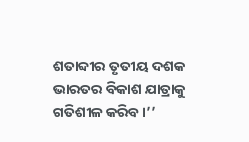ଶତାବ୍ଦୀର ତୃତୀୟ ଦଶକ ଭାରତର ବିକାଶ ଯାତ୍ରାକୁ ଗତିଶୀଳ କରିବ ।’’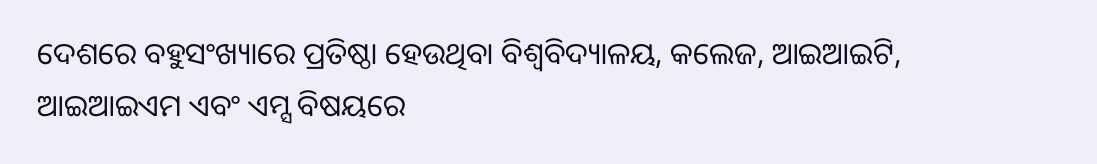ଦେଶରେ ବହୁସଂଖ୍ୟାରେ ପ୍ରତିଷ୍ଠା ହେଉଥିବା ବିଶ୍ୱବିଦ୍ୟାଳୟ, କଲେଜ, ଆଇଆଇଟି, ଆଇଆଇଏମ ଏବଂ ଏମ୍ସ ବିଷୟରେ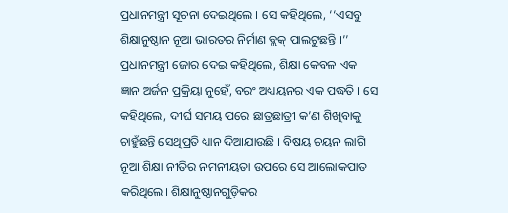ପ୍ରଧାନମନ୍ତ୍ରୀ ସୂଚନା ଦେଇଥିଲେ । ସେ କହିଥିଲେ, ‘‘ଏସବୁ ଶିକ୍ଷାନୁଷ୍ଠାନ ନୂଆ ଭାରତର ନିର୍ମାଣ ବ୍ଲକ୍ ପାଲଟୁଛନ୍ତି ।’’
ପ୍ରଧାନମନ୍ତ୍ରୀ ଜୋର ଦେଇ କହିଥିଲେ, ଶିକ୍ଷା କେବଳ ଏକ ଜ୍ଞାନ ଅର୍ଜନ ପ୍ରକ୍ରିୟା ନୁହେଁ, ବରଂ ଅଧ୍ୟୟନର ଏକ ପଦ୍ଧତି । ସେ କହିଥିଲେ, ଦୀର୍ଘ ସମୟ ପରେ ଛାତ୍ରଛାତ୍ରୀ କ’ଣ ଶିଖିବାକୁ ଚାହୁଁଛନ୍ତି ସେଥିପ୍ରତି ଧ୍ୟାନ ଦିଆଯାଉଛି । ବିଷୟ ଚୟନ ଲାଗି ନୂଆ ଶିକ୍ଷା ନୀତିର ନମନୀୟତା ଉପରେ ସେ ଆଲୋକପାତ କରିଥିଲେ। ଶିକ୍ଷାନୁଷ୍ଠାନଗୁଡ଼ିକର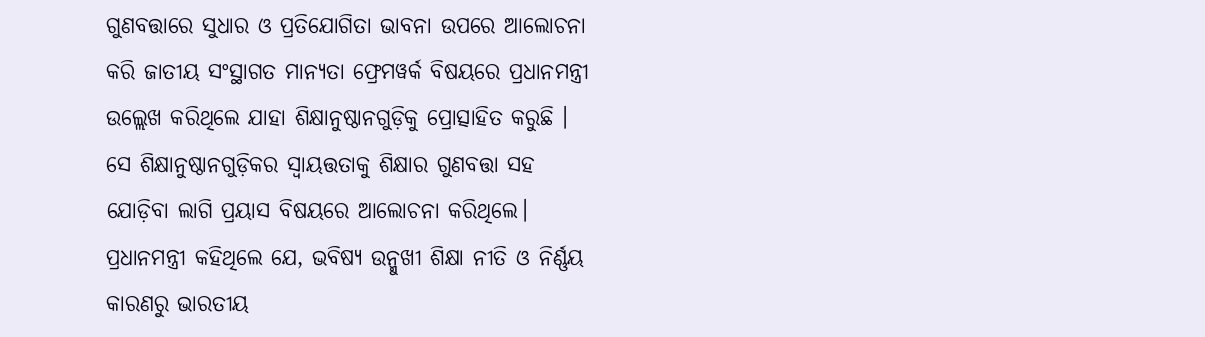ଗୁଣବତ୍ତାରେ ସୁଧାର ଓ ପ୍ରତିଯୋଗିତା ଭାବନା ଉପରେ ଆଲୋଚନା କରି ଜାତୀୟ ସଂସ୍ଥାଗତ ମାନ୍ୟତା ଫ୍ରେମୱର୍କ ବିଷୟରେ ପ୍ରଧାନମନ୍ତ୍ରୀ ଉଲ୍ଲେଖ କରିଥିଲେ ଯାହା ଶିକ୍ଷାନୁଷ୍ଠାନଗୁଡ଼ିକୁ ପ୍ରୋତ୍ସାହିତ କରୁଛି । ସେ ଶିକ୍ଷାନୁଷ୍ଠାନଗୁଡ଼ିକର ସ୍ୱାୟତ୍ତତାକୁ ଶିକ୍ଷାର ଗୁଣବତ୍ତା ସହ ଯୋଡ଼ିବା ଲାଗି ପ୍ରୟାସ ବିଷୟରେ ଆଲୋଚନା କରିଥିଲେ।
ପ୍ରଧାନମନ୍ତ୍ରୀ କହିଥିଲେ ଯେ, ଭବିଷ୍ୟ ଉନ୍ମୁଖୀ ଶିକ୍ଷା ନୀତି ଓ ନିର୍ଣ୍ଣୟ କାରଣରୁ ଭାରତୀୟ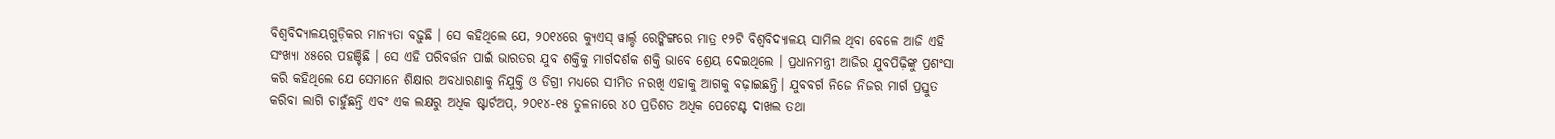ବିଶ୍ୱବିଦ୍ୟାଳୟଗୁଡ଼ିକର ମାନ୍ୟତା ବଢ଼ୁଛି । ସେ କହିଥିଲେ ଯେ, ୨୦୧୪ରେ କ୍ୟୁଏସ୍ ୱାର୍ଲ୍ଡ ରେଙ୍କିଙ୍ଗରେ ମାତ୍ର ୧୨ଟି ବିଶ୍ୱବିଦ୍ୟାଳୟ ସାମିଲ ଥିବା ବେଳେ ଆଜି ଏହି ସଂଖ୍ୟା ୪୫ରେ ପହଞ୍ଚିଛି । ସେ ଏହି ପରିବର୍ତ୍ତନ ପାଇଁ ଭାରତର ଯୁବ ଶକ୍ତିକୁ ମାର୍ଗଦର୍ଶକ ଶକ୍ତି ଭାବେ ଶ୍ରେୟ ଦେଇଥିଲେ । ପ୍ରଧାନମନ୍ତ୍ରୀ ଆଜିର ଯୁବପିଢ଼ିଙ୍କୁ ପ୍ରଶଂସା କରି କହିଥିଲେ ଯେ ସେମାନେ ଶିକ୍ଷାର ଅବଧାରଣାକୁ ନିଯୁକ୍ତି ଓ ଡିଗ୍ରୀ ମଧ୍ୟରେ ସୀମିତ ନରଖି ଏହାକୁ ଆଗକୁ ବଢ଼ାଇଛନ୍ତି। ଯୁବବର୍ଗ ନିଜେ ନିଜର ମାର୍ଗ ପ୍ରସ୍ତୁତ କରିବା ଲାଗି ଚାହୁଁଛନ୍ତି ଏବଂ ଏକ ଲକ୍ଷରୁ ଅଧିକ ଷ୍ଟାର୍ଟଅପ୍, ୨୦୧୪-୧୫ ତୁଳନାରେ ୪୦ ପ୍ରତିଶତ ଅଧିକ ପେଟେଣ୍ଟ ଦାଖଲ ତଥା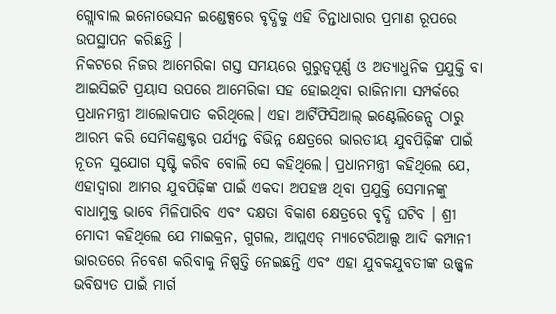ଗ୍ଲୋବାଲ ଇନୋଭେସନ ଇଣ୍ଡେକ୍ସରେ ବୃଦ୍ଧିକୁ ଏହି ଚିନ୍ତାଧାରାର ପ୍ରମାଣ ରୂପରେ ଉପସ୍ଥାପନ କରିଛନ୍ତି ।
ନିକଟରେ ନିଜର ଆମେରିକା ଗସ୍ତ ସମୟରେ ଗୁରୁତ୍ୱପୂର୍ଣ୍ଣ ଓ ଅତ୍ୟାଧୁନିକ ପ୍ରଯୁକ୍ତି ବା ଆଇସିଇଟି ପ୍ରୟାସ ଉପରେ ଆମେରିକା ସହ ହୋଇଥିବା ରାଜିନାମା ସମ୍ପର୍କରେ ପ୍ରଧାନମନ୍ତ୍ରୀ ଆଲୋକପାତ କରିଥିଲେ। ଏହା ଆର୍ଟିଫିସିଆଲ୍ ଇଣ୍ଟେଲିଜେନ୍ସ ଠାରୁ ଆରମ୍ଭ କରି ସେମିକଣ୍ଡକ୍ଟର ପର୍ଯ୍ୟନ୍ତ ବିଭିନ୍ନ କ୍ଷେତ୍ରରେ ଭାରତୀୟ ଯୁବପିଢ଼ିଙ୍କ ପାଇଁ ନୂତନ ସୁଯୋଗ ସୃଷ୍ଟି କରିବ ବୋଲି ସେ କହିଥିଲେ। ପ୍ରଧାନମନ୍ତ୍ରୀ କହିଥିଲେ ଯେ, ଏହାଦ୍ୱାରା ଆମର ଯୁବପିଢ଼ିଙ୍କ ପାଇଁ ଏକଦା ଅପହଞ୍ଚ ଥିବା ପ୍ରଯୁକ୍ତି ସେମାନଙ୍କୁ ବାଧାମୁକ୍ତ ଭାବେ ମିଳିପାରିବ ଏବଂ ଦକ୍ଷତା ବିକାଶ କ୍ଷେତ୍ରରେ ବୃଦ୍ଧି ଘଟିବ । ଶ୍ରୀ ମୋଦୀ କହିଥିଲେ ଯେ ମାଇକ୍ରନ, ଗୁଗଲ, ଆପ୍ଲଏଡ୍ ମ୍ୟାଟେରିଆଲ୍ସ ଆଦି କମ୍ପାନୀ ଭାରତରେ ନିବେଶ କରିବାକୁ ନିଷ୍ପତ୍ତି ନେଇଛନ୍ତି ଏବଂ ଏହା ଯୁବକଯୁବତୀଙ୍କ ଉଜ୍ଜ୍ୱଳ ଭବିଷ୍ୟତ ପାଇଁ ମାର୍ଗ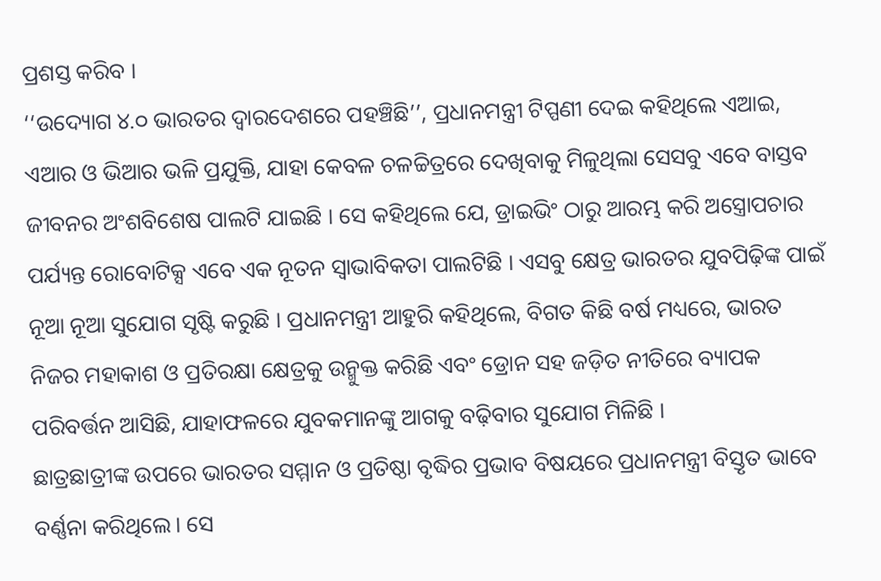ପ୍ରଶସ୍ତ କରିବ ।
‘‘ଉଦ୍ୟୋଗ ୪.୦ ଭାରତର ଦ୍ୱାରଦେଶରେ ପହଞ୍ଚିଛି’’, ପ୍ରଧାନମନ୍ତ୍ରୀ ଟିପ୍ପଣୀ ଦେଇ କହିଥିଲେ ଏଆଇ, ଏଆର ଓ ଭିଆର ଭଳି ପ୍ରଯୁକ୍ତି, ଯାହା କେବଳ ଚଳଚ୍ଚିତ୍ରରେ ଦେଖିବାକୁ ମିଳୁଥିଲା ସେସବୁ ଏବେ ବାସ୍ତବ ଜୀବନର ଅଂଶବିଶେଷ ପାଲଟି ଯାଇଛି । ସେ କହିଥିଲେ ଯେ, ଡ୍ରାଇଭିଂ ଠାରୁ ଆରମ୍ଭ କରି ଅସ୍ତ୍ରୋପଚାର ପର୍ଯ୍ୟନ୍ତ ରୋବୋଟିକ୍ସ ଏବେ ଏକ ନୂତନ ସ୍ୱାଭାବିକତା ପାଲଟିଛି । ଏସବୁ କ୍ଷେତ୍ର ଭାରତର ଯୁବପିଢ଼ିଙ୍କ ପାଇଁ ନୂଆ ନୂଆ ସୁଯୋଗ ସୃଷ୍ଟି କରୁଛି । ପ୍ରଧାନମନ୍ତ୍ରୀ ଆହୁରି କହିଥିଲେ, ବିଗତ କିଛି ବର୍ଷ ମଧ୍ୟରେ, ଭାରତ ନିଜର ମହାକାଶ ଓ ପ୍ରତିରକ୍ଷା କ୍ଷେତ୍ରକୁ ଉନ୍ମୁକ୍ତ କରିଛି ଏବଂ ଡ୍ରୋନ ସହ ଜଡ଼ିତ ନୀତିରେ ବ୍ୟାପକ ପରିବର୍ତ୍ତନ ଆସିଛି, ଯାହାଫଳରେ ଯୁବକମାନଙ୍କୁ ଆଗକୁ ବଢ଼ିବାର ସୁଯୋଗ ମିଳିଛି ।
ଛାତ୍ରଛାତ୍ରୀଙ୍କ ଉପରେ ଭାରତର ସମ୍ମାନ ଓ ପ୍ରତିଷ୍ଠା ବୃଦ୍ଧିର ପ୍ରଭାବ ବିଷୟରେ ପ୍ରଧାନମନ୍ତ୍ରୀ ବିସ୍ତୃତ ଭାବେ ବର୍ଣ୍ଣନା କରିଥିଲେ। ସେ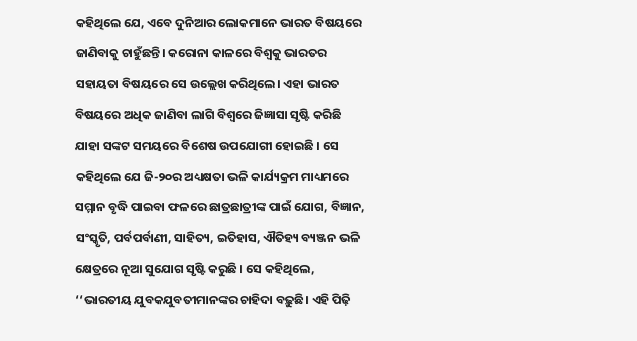କହିଥିଲେ ଯେ, ଏବେ ଦୁନିଆର ଲୋକମାନେ ଭାରତ ବିଷୟରେ ଜାଣିବାକୁ ଚାହୁଁଛନ୍ତି। କରୋନା କାଳରେ ବିଶ୍ୱକୁ ଭାରତର ସହାୟତା ବିଷୟରେ ସେ ଉଲ୍ଲେଖ କରିଥିଲେ। ଏହା ଭାରତ ବିଷୟରେ ଅଧିକ ଜାଣିବା ଲାଗି ବିଶ୍ୱରେ ଜିଜ୍ଞାସା ସୃଷ୍ଟି କରିଛି ଯାହା ସଙ୍କଟ ସମୟରେ ବିଶେଷ ଉପଯୋଗୀ ହୋଇଛି । ସେ କହିଥିଲେ ଯେ ଜି-୨୦ର ଅଧ୍ୟକ୍ଷତା ଭଳି କାର୍ଯ୍ୟକ୍ରମ ମାଧ୍ୟମରେ ସମ୍ମାନ ବୃଦ୍ଧି ପାଇବା ଫଳରେ ଛାତ୍ରଛାତ୍ରୀଙ୍କ ପାଇଁ ଯୋଗ, ବିଜ୍ଞାନ, ସଂସ୍କୃତି, ପର୍ବପର୍ବାଣୀ, ସାହିତ୍ୟ, ଇତିହାସ, ଐତିହ୍ୟ ବ୍ୟଞ୍ଜନ ଭଳି କ୍ଷେତ୍ରରେ ନୂଆ ସୁଯୋଗ ସୃଷ୍ଟି କରୁଛି । ସେ କହିଥିଲେ, ‘‘ଭାରତୀୟ ଯୁବକଯୁବତୀମାନଙ୍କର ଚାହିଦା ବଢ଼ୁଛି। ଏହି ପିଢ଼ି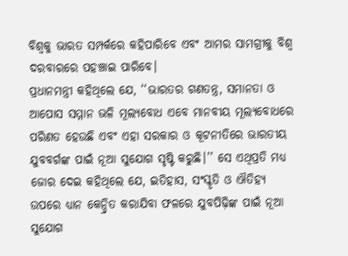ବିଶ୍ୱକୁ ଭାରତ ସମ୍ପର୍କରେ କହିପାରିବେ ଏବଂ ଆମର ସାମଗ୍ରୀକୁ ବିଶ୍ୱ ଦରବାରରେ ପହଞ୍ଚାଇ ପାରିବେ।
ପ୍ରଧାନମନ୍ତ୍ରୀ କହିଥିଲେ ଯେ, ‘‘ଭାରତର ଗଣତନ୍ତ୍ର, ସମାନତା ଓ ଆପୋସ ସମ୍ମାନ ଭଳି ମୂଲ୍ୟବୋଧ ଏବେ ମାନବୀୟ ମୂଲ୍ୟବୋଧରେ ପରିଣତ ହେଉଛି ଏବଂ ଏହା ସରକାର ଓ କୂଟନୀତିରେ ଭାରତୀୟ ଯୁବବର୍ଗଙ୍କ ପାଇଁ ନୂଆ ସୁଯୋଗ ସୃଷ୍ଟି କରୁଛି।’’ ସେ ଏଥିପ୍ରତି ମଧ୍ୟ ଜୋର ଦେଇ କହିଥିଲେ ଯେ, ଇତିହାସ, ସଂସ୍କୃତି ଓ ଐତିହ୍ୟ ଉପରେ ଧ୍ୟାନ କେନ୍ଦ୍ରିତ କରାଯିବା ଫଳରେ ଯୁବପିଢ଼ିଙ୍କ ପାଇଁ ନୂଆ ସୁଯୋଗ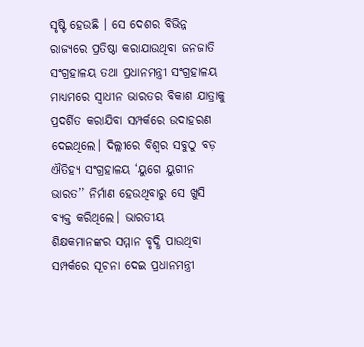ସୃଷ୍ଟି ହେଉଛି । ସେ ଦେଶର ବିଭିନ୍ନ ରାଜ୍ୟରେ ପ୍ରତିଷ୍ଠା କରାଯାଉଥିବା ଜନଜାତି ସଂଗ୍ରହାଳୟ ତଥା ପ୍ରଧାନମନ୍ତ୍ରୀ ସଂଗ୍ରହାଳୟ ମାଧ୍ୟମରେ ସ୍ୱାଧୀନ ଭାରତର ବିକାଶ ଯାତ୍ରାକୁ ପ୍ରଦର୍ଶିତ କରାଯିବା ସମ୍ପର୍କରେ ଉଦାହରଣ ଦେଇଥିଲେ। ଦିଲ୍ଲୀରେ ବିଶ୍ୱର ସବୁଠୁ ବଡ଼ ଐତିହ୍ୟ ସଂଗ୍ରହାଳୟ ‘ୟୁଗେ ୟୁଗୀନ ଭାରତ’’ ନିର୍ମାଣ ହେଉଥିବାରୁ ସେ ଖୁସି ବ୍ୟକ୍ତ କରିଥିଲେ। ଭାରତୀୟ ଶିକ୍ଷକମାନଙ୍କର ସମ୍ମାନ ବୃଦ୍ଧି ପାଉଥିବା ସମ୍ପର୍କରେ ସୂଚନା ଦେଇ ପ୍ରଧାନମନ୍ତ୍ରୀ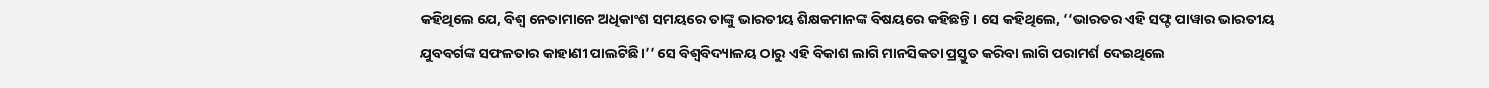କହିଥିଲେ ଯେ, ବିଶ୍ୱ ନେତାମାନେ ଅଧିକାଂଶ ସମୟରେ ତାଙ୍କୁ ଭାରତୀୟ ଶିକ୍ଷକମାନଙ୍କ ବିଷୟରେ କହିଛନ୍ତି । ସେ କହିଥିଲେ, ‘‘ଭାରତର ଏହି ସଫ୍ଟ ପାୱାର ଭାରତୀୟ ଯୁବବର୍ଗଙ୍କ ସଫଳତାର କାହାଣୀ ପାଲଟିଛି।’’ ସେ ବିଶ୍ୱବିଦ୍ୟାଳୟ ଠାରୁ ଏହି ବିକାଶ ଲାଗି ମାନସିକତା ପ୍ରସ୍ତୁତ କରିବା ଲାଗି ପରାମର୍ଶ ଦେଇଥିଲେ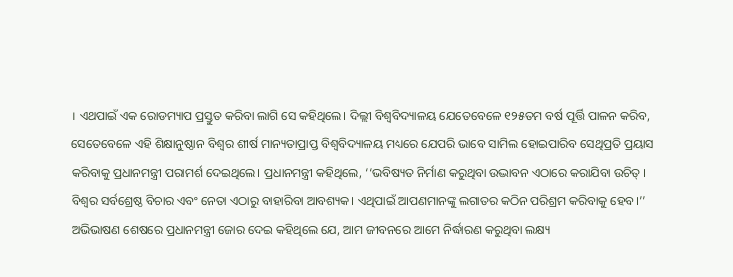। ଏଥପାଇଁ ଏକ ରୋଡମ୍ୟାପ ପ୍ରସ୍ତୁତ କରିବା ଲାଗି ସେ କହିଥିଲେ। ଦିଲ୍ଲୀ ବିଶ୍ୱବିଦ୍ୟାଳୟ ଯେତେବେଳେ ୧୨୫ତମ ବର୍ଷ ପୂର୍ତ୍ତି ପାଳନ କରିବ, ସେତେବେଳେ ଏହି ଶିକ୍ଷାନୁଷ୍ଠାନ ବିଶ୍ୱର ଶୀର୍ଷ ମାନ୍ୟତାପ୍ରାପ୍ତ ବିଶ୍ୱବିଦ୍ୟାଳୟ ମଧ୍ୟରେ ଯେପରି ଭାବେ ସାମିଲ ହୋଇପାରିବ ସେଥିପ୍ରତି ପ୍ରୟାସ କରିବାକୁ ପ୍ରଧାନମନ୍ତ୍ରୀ ପରାମର୍ଶ ଦେଇଥିଲେ। ପ୍ରଧାନମନ୍ତ୍ରୀ କହିଥିଲେ, ‘‘ଭବିଷ୍ୟତ ନିର୍ମାଣ କରୁଥିବା ଉଦ୍ଭାବନ ଏଠାରେ କରାଯିବା ଉଚିତ୍ । ବିଶ୍ୱର ସର୍ବଶ୍ରେଷ୍ଠ ବିଚାର ଏବଂ ନେତା ଏଠାରୁ ବାହାରିବା ଆବଶ୍ୟକ। ଏଥିପାଇଁ ଆପଣମାନଙ୍କୁ ଲଗାତର କଠିନ ପରିଶ୍ରମ କରିବାକୁ ହେବ।’’
ଅଭିଭାଷଣ ଶେଷରେ ପ୍ରଧାନମନ୍ତ୍ରୀ ଜୋର ଦେଇ କହିଥିଲେ ଯେ, ଆମ ଜୀବନରେ ଆମେ ନିର୍ଦ୍ଧାରଣ କରୁଥିବା ଲକ୍ଷ୍ୟ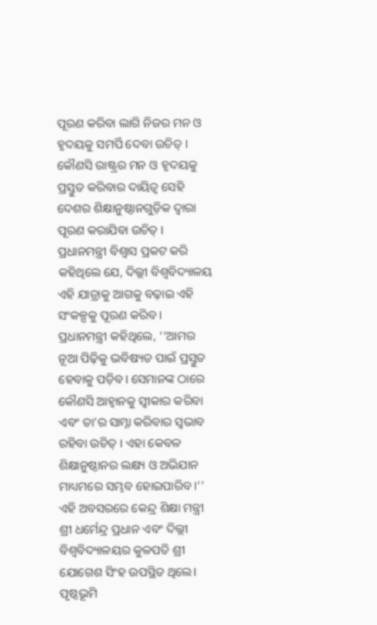ପୂରଣ କରିବା ଲାଗି ନିଜର ମନ ଓ ହୃଦୟକୁ ସମର୍ପି ଦେବା ଉଚିତ୍ । କୌଣସି ରାଷ୍ଟ୍ରର ମନ ଓ ହୃଦୟକୁ ପ୍ରସ୍ତୁତ କରିବାର ଦାୟିତ୍ୱ ସେହି ଦେଶର ଶିକ୍ଷାନୁଷ୍ଠାନଗୁଡ଼ିକ ଦ୍ୱାରା ପୂରଣ କରାଯିବା ଉଚିତ୍ । ପ୍ରଧାନମନ୍ତ୍ରୀ ବିଶ୍ୱାସ ପ୍ରକଟ କରି କହିଥିଲେ ଯେ, ଦିଲ୍ଲୀ ବିଶ୍ୱବିଦ୍ୟାଳୟ ଏହି ଯାତ୍ରାକୁ ଆଗକୁ ବଢ଼ାଇ ଏହି ସଂକଳ୍ପକୁ ପୂରଣ କରିବ । ପ୍ରଧାନମନ୍ତ୍ରୀ କହିଥିଲେ, ‘‘ଆମର ନୂଆ ପିଢ଼ିକୁ ଭବିଷ୍ୟତ ପାଇଁ ପ୍ରସ୍ତୁତ ହେବାକୁ ପଡ଼ିବ। ସେମାନଙ୍କ ଠାରେ କୌଣସି ଆହ୍ୱାନକୁ ସ୍ୱୀକାର କରିବା ଏବଂ ତା’ର ସାମ୍ନା କରିବାର ସ୍ୱଭାବ ରହିବା ଉଚିତ୍ । ଏହା କେବଳ ଶିକ୍ଷାନୁଷ୍ଠାନର ଲକ୍ଷ୍ୟ ଓ ଅଭିଯାନ ମାଧ୍ୟମରେ ସମ୍ଭବ ହୋଇପାରିବ ।’’
ଏହି ଅବସରରେ କେନ୍ଦ୍ର ଶିକ୍ଷା ମନ୍ତ୍ରୀ ଶ୍ରୀ ଧର୍ମେନ୍ଦ୍ର ପ୍ରଧାନ ଏବଂ ଦିଲ୍ଲୀ ବିଶ୍ୱବିଦ୍ୟାଳୟର କୁଳପତି ଶ୍ରୀ ଯୋଗେଶ ସିଂହ ଉପସ୍ଥିତ ଥିଲେ।
ପୃଷ୍ଠଭୂମି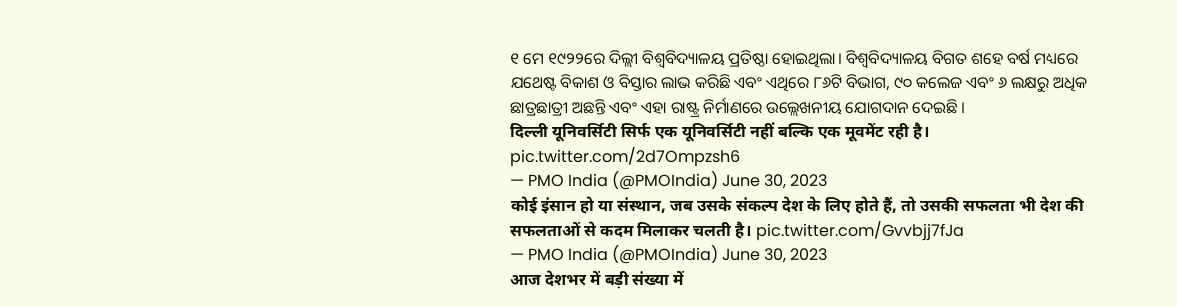୧ ମେ ୧୯୨୨ରେ ଦିଲ୍ଲୀ ବିଶ୍ୱବିଦ୍ୟାଳୟ ପ୍ରତିଷ୍ଠା ହୋଇଥିଲା। ବିଶ୍ୱବିଦ୍ୟାଳୟ ବିଗତ ଶହେ ବର୍ଷ ମଧ୍ୟରେ ଯଥେଷ୍ଟ ବିକାଶ ଓ ବିସ୍ତାର ଲାଭ କରିଛି ଏବଂ ଏଥିରେ ୮୬ଟି ବିଭାଗ, ୯୦ କଲେଜ ଏବଂ ୬ ଲକ୍ଷରୁ ଅଧିକ ଛାତ୍ରଛାତ୍ରୀ ଅଛନ୍ତି ଏବଂ ଏହା ରାଷ୍ଟ୍ର ନିର୍ମାଣରେ ଉଲ୍ଲେଖନୀୟ ଯୋଗଦାନ ଦେଇଛି ।
दिल्ली यूनिवर्सिटी सिर्फ एक यूनिवर्सिटी नहीं बल्कि एक मूवमेंट रही है। pic.twitter.com/2d7Ompzsh6
— PMO India (@PMOIndia) June 30, 2023
कोई इंसान हो या संस्थान, जब उसके संकल्प देश के लिए होते हैं, तो उसकी सफलता भी देश की सफलताओं से कदम मिलाकर चलती है। pic.twitter.com/Gvvbjj7fJa
— PMO India (@PMOIndia) June 30, 2023
आज देशभर में बड़ी संख्या में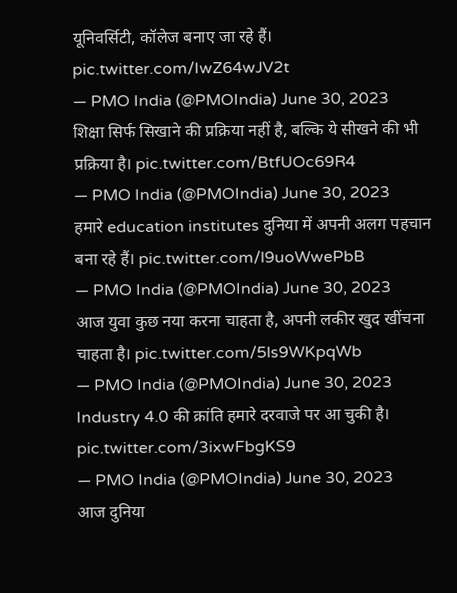यूनिवर्सिटी, कॉलेज बनाए जा रहे हैं। pic.twitter.com/IwZ64wJV2t
— PMO India (@PMOIndia) June 30, 2023
शिक्षा सिर्फ सिखाने की प्रक्रिया नहीं है, बल्कि ये सीखने की भी प्रक्रिया है। pic.twitter.com/BtfUOc69R4
— PMO India (@PMOIndia) June 30, 2023
हमारे education institutes दुनिया में अपनी अलग पहचान बना रहे हैं। pic.twitter.com/l9uoWwePbB
— PMO India (@PMOIndia) June 30, 2023
आज युवा कुछ नया करना चाहता है, अपनी लकीर खुद खींचना चाहता है। pic.twitter.com/5ls9WKpqWb
— PMO India (@PMOIndia) June 30, 2023
Industry 4.0 की क्रांति हमारे दरवाजे पर आ चुकी है। pic.twitter.com/3ixwFbgKS9
— PMO India (@PMOIndia) June 30, 2023
आज दुनिया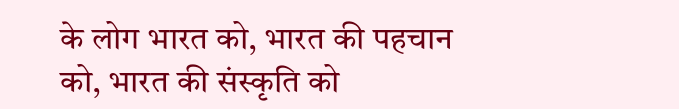के लोग भारत को, भारत की पहचान को, भारत की संस्कृति को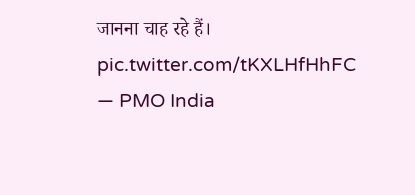जानना चाह रहे हैं। pic.twitter.com/tKXLHfHhFC
— PMO India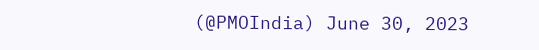(@PMOIndia) June 30, 2023